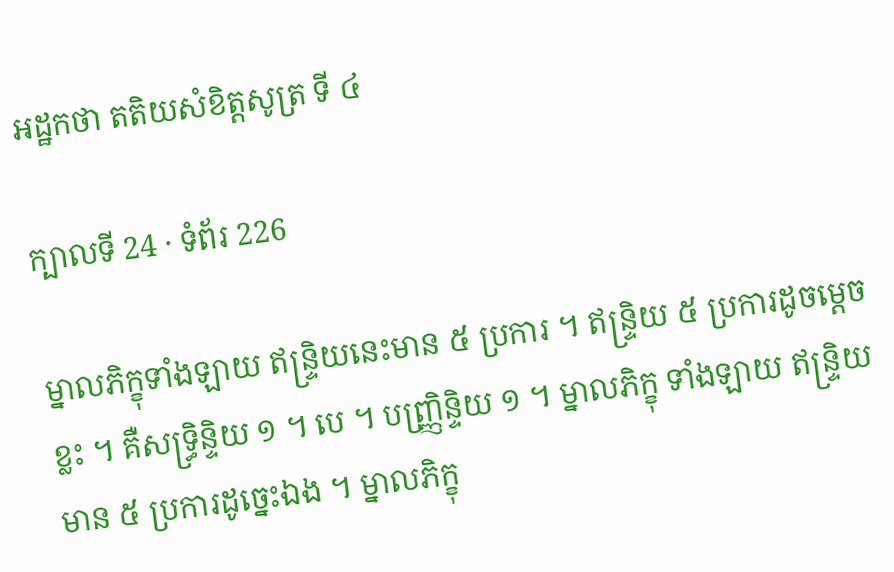អដ្ឋកថា តតិយសំខិត្តសូត្រ ទី ៤

ក្បាលទី 24 · ទំព័រ 226

ម្នាលភិក្ខុទាំងឡាយ ឥន្ទ្រិយនេះមាន ៥ ប្រការ ។ ឥន្ទ្រិយ ៥ ប្រការដូចម្តេចខ្លះ ។ គឺសទ្ធ្រិន្ទិយ ១ ។ បេ ។ បញ្ញ្រិន្ទិយ ១ ។ ម្នាលភិក្ខុ ទាំងឡាយ ឥន្ទ្រិយមាន ៥ ប្រការដូច្នេះឯង ។ ម្នាលភិក្ខុ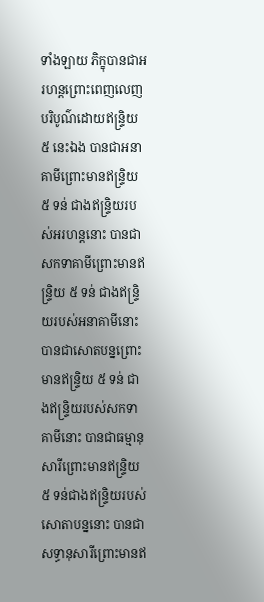ទាំងឡាយ ភិក្ខុបានជាអរហន្តព្រោះពេញលេញ បរិបូណ៌ដោយឥន្ទ្រិយ ៥ នេះឯង បានជាអនាគាមីព្រោះមានឥន្ទ្រិយ ៥ ទន់ ជាងឥន្ទ្រិយរបស់អរហន្តនោះ បានជាសកទាគាមីព្រោះមានឥន្ទ្រិយ ៥ ទន់ ជាងឥន្ទ្រិយរបស់អនាគាមីនោះ បានជាសោតបន្នព្រោះមានឥន្ទ្រិយ ៥ ទន់ ជាងឥន្ទ្រិយរបស់សកទាគាមីនោះ បានជាធម្មានុសារីព្រោះមានឥន្ទ្រិយ ៥ ទន់ជាងឥន្ទ្រិយរបស់សោតាបន្ននោះ បានជាសទ្ធានុសារីព្រោះមានឥ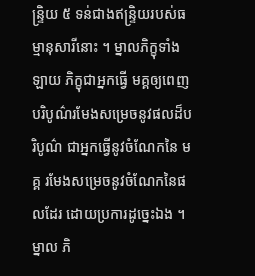ន្ទ្រិយ ៥ ទន់ជាងឥន្ទ្រិយរបស់ធម្មានុសារីនោះ ។ ម្នាលភិក្ខុទាំងឡាយ ភិក្ខុជាអ្នកធ្វើ មគ្គឲ្យពេញបរិបូណ៌រមែងសម្រេចនូវផលដ៏បរិបូណ៌ ជាអ្នកធ្វើនូវចំណែកនៃ មគ្គ រមែងសម្រេចនូវចំណែកនៃផលដែរ ដោយប្រការដូច្នេះឯង ។ ម្នាល ភិ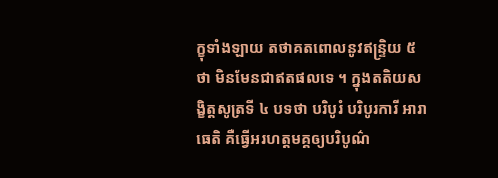ក្ខុទាំងឡាយ តថាគតពោលនូវឥន្ទ្រិយ ៥ ថា មិនមែនជាឥតផលទេ ។ ក្នុងតតិយសង្ខិត្តសូត្រទី ៤ បទថា បរិបូរំ បរិបូរការី អារាធេតិ គឺធ្វើអរហត្តមគ្គឲ្យបរិបូណ៌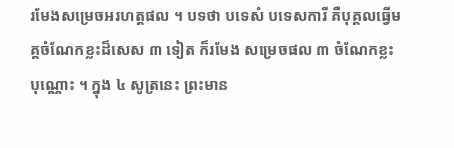រមែងសម្រេចអរហត្តផល ។ បទថា បទេសំ បទេសការី គឺបុគ្គលធ្វើមគ្គចំណែកខ្លះដ៏សេស ៣ ទៀត ក៏រមែង សម្រេចផល ៣ ចំណែកខ្លះបុណ្ណោះ ។ ក្នុង ៤ សូត្រនេះ ព្រះមាន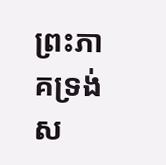ព្រះភាគទ្រង់ស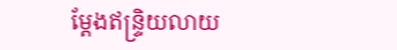ម្តែងឥន្ទ្រិយលាយ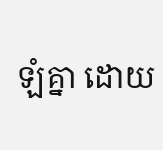ឡំគ្នា ដោយ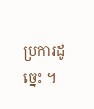ប្រការដូច្នេះ ។